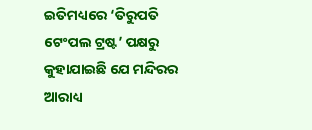ଇତିମଧ୍ୟରେ ‘ତିରୁପତି ଟେଂପଲ ଟ୍ରଷ୍ଟ’ ପକ୍ଷରୁ କୁହାଯାଇଛି ଯେ ମନ୍ଦିରର ଆରାଧ୍ୟ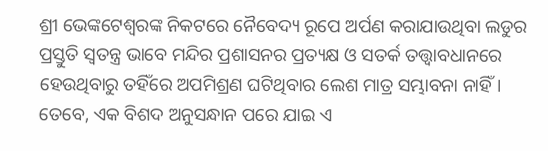ଶ୍ରୀ ଭେଙ୍କଟେଶ୍ବରଙ୍କ ନିକଟରେ ନୈବେଦ୍ୟ ରୂପେ ଅର୍ପଣ କରାଯାଉଥିବା ଲଡୁର ପ୍ରସ୍ତୁତି ସ୍ବତନ୍ତ୍ର ଭାବେ ମନ୍ଦିର ପ୍ରଶାସନର ପ୍ରତ୍ୟକ୍ଷ ଓ ସତର୍କ ତତ୍ତ୍ବାବଧାନରେ ହେଉଥିବାରୁ ତହିଁରେ ଅପମିଶ୍ରଣ ଘଟିଥିବାର ଲେଶ ମାତ୍ର ସମ୍ଭାବନା ନାହିଁ। ତେବେ, ଏକ ବିଶଦ ଅନୁସନ୍ଧାନ ପରେ ଯାଇ ଏ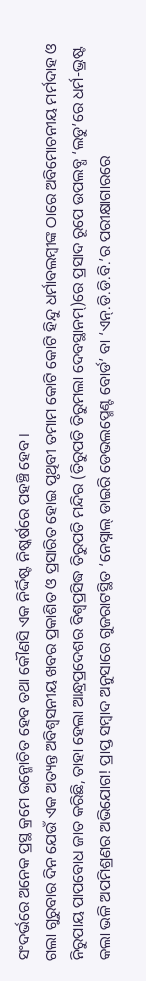ସଂଦର୍ଭରେ ଅନେକ ପ୍ରସ୍ଥ କ୍ରମେ ଉନ୍ମୋଚିତ ହେବ ତଥା କୌଣସି ଏକ ନିର୍ଦ୍ଦିଷ୍ଟ ନିଷ୍କର୍ଷରେ ପହଞ୍ଚି ହେବ।
ଗଲା ଗୁରୁବାର ଦିନ ଯେଉଁ ଏକ ଅତ୍ୟନ୍ତ ଅବିଶ୍ବସନୀୟ ଖବର ପ୍ରକାଶିତ ଓ ପ୍ରସାରିତ ହୋଇ ପୃଥିବୀ ତମାମ କୋଟି କୋଟି ହିନ୍ଦୁ ଧର୍ମାବଲମ୍ବୀଙ୍କ ଠାରେ ଅବିମୋଚନୀୟ ମର୍ମଦାହ ଓ ନିରୁପାୟ ପାପବୋଧ ଜାତ କରିଛି, ତାହା ହେଲା ଆନ୍ଧ୍ରପ୍ରଦେଶର ବିଶ୍ବପ୍ରସିଦ୍ଧ ତିରୁପତି ମନ୍ଦିର (ତିରୁପତି ତିରୁମଲା ଦେବସ୍ଥାନମ୍)ରେ ପ୍ରସାଦ ରୂପେ ଉପଲବ୍ଧ ‘ଲଡୁ’ରେ ଧର୍ମ-ଭ୍ରଷ୍ଟ କଲା ଭଳି ଅପମିଶ୍ରଣର ଅଭିଯୋଗ! ପ୍ରାପ୍ତ ସମ୍ବାଦ ଅନୁସାରେ ଗୁଜରାଟସ୍ଥିତ ‘ନେସ୍ନାଲ୍ ଡାଇରି ଡେଭଲପ୍ମେଣ୍ଟ ବୋର୍ଡ’ ବା ‘ଏନ୍.ଡି.ଡି.ବି.’ର ପରୀକ୍ଷାଗାରରେ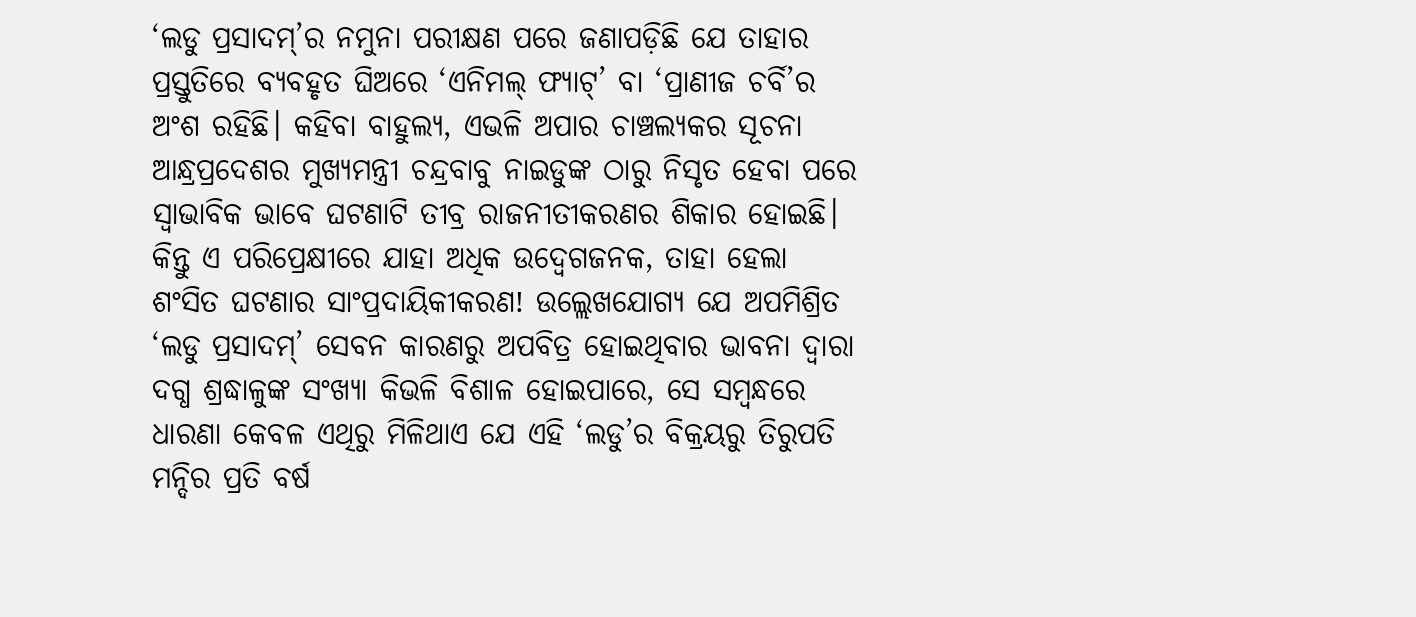‘ଲଡୁ ପ୍ରସାଦମ୍’ର ନମୁନା ପରୀକ୍ଷଣ ପରେ ଜଣାପଡ଼ିଛି ଯେ ତାହାର ପ୍ରସ୍ତୁତିରେ ବ୍ୟବହୃତ ଘିଅରେ ‘ଏନିମଲ୍ ଫ୍ୟାଟ୍’ ବା ‘ପ୍ରାଣୀଜ ଚର୍ବି’ର ଅଂଶ ରହିଛି। କହିବା ବାହୁଲ୍ୟ, ଏଭଳି ଅପାର ଚାଞ୍ଚଲ୍ୟକର ସୂଚନା ଆନ୍ଧ୍ରପ୍ରଦେଶର ମୁଖ୍ୟମନ୍ତ୍ରୀ ଚନ୍ଦ୍ରବାବୁ ନାଇଡୁଙ୍କ ଠାରୁ ନିସୃତ ହେବା ପରେ ସ୍ବାଭାବିକ ଭାବେ ଘଟଣାଟି ତୀବ୍ର ରାଜନୀତୀକରଣର ଶିକାର ହୋଇଛି। କିନ୍ତୁ ଏ ପରିପ୍ରେକ୍ଷୀରେ ଯାହା ଅଧିକ ଉଦ୍ବେଗଜନକ, ତାହା ହେଲା ଶଂସିତ ଘଟଣାର ସାଂପ୍ରଦାୟିକୀକରଣ! ଉଲ୍ଲେଖଯୋଗ୍ୟ ଯେ ଅପମିଶ୍ରିତ ‘ଲଡୁ ପ୍ରସାଦମ୍’ ସେବନ କାରଣରୁ ଅପବିତ୍ର ହୋଇଥିବାର ଭାବନା ଦ୍ବାରା ଦଗ୍ଧ ଶ୍ରଦ୍ଧାଳୁଙ୍କ ସଂଖ୍ୟା କିଭଳି ବିଶାଳ ହୋଇପାରେ, ସେ ସମ୍ବନ୍ଧରେ ଧାରଣା କେବଳ ଏଥିରୁ ମିଳିଥାଏ ଯେ ଏହି ‘ଲଡୁ’ର ବିକ୍ରୟରୁ ତିରୁପତି ମନ୍ଦିର ପ୍ରତି ବର୍ଷ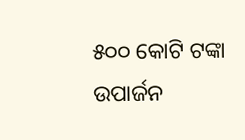୫୦୦ କୋଟି ଟଙ୍କା ଉପାର୍ଜନ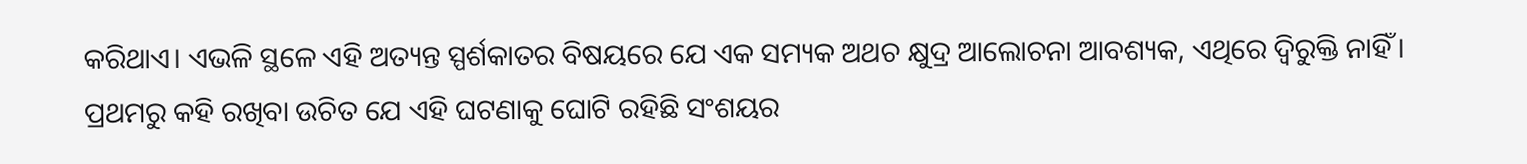କରିଥାଏ। ଏଭଳି ସ୍ଥଳେ ଏହି ଅତ୍ୟନ୍ତ ସ୍ପର୍ଶକାତର ବିଷୟରେ ଯେ ଏକ ସମ୍ୟକ ଅଥଚ କ୍ଷୁଦ୍ର ଆଲୋଚନା ଆବଶ୍ୟକ, ଏଥିରେ ଦ୍ବିରୁକ୍ତି ନାହିଁ।
ପ୍ରଥମରୁ କହି ରଖିବା ଉଚିତ ଯେ ଏହି ଘଟଣାକୁ ଘୋଟି ରହିଛି ସଂଶୟର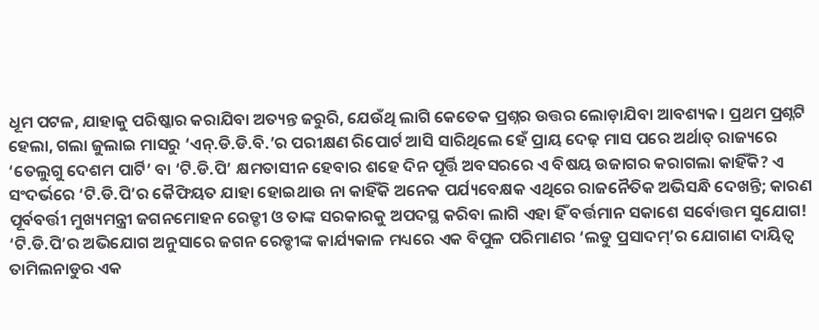ଧୂମ ପଟଳ, ଯାହାକୁ ପରିଷ୍କାର କରାଯିବା ଅତ୍ୟନ୍ତ ଜରୁରି, ଯେଉଁଥି ଲାଗି କେତେକ ପ୍ରଶ୍ନର ଉତ୍ତର ଲୋଡ଼ାଯିବା ଆବଶ୍ୟକ। ପ୍ରଥମ ପ୍ରଶ୍ନଟି ହେଲା, ଗଲା ଜୁଲାଇ ମାସରୁ ‘ଏନ୍.ଡି.ଡି.ବି.’ର ପରୀକ୍ଷଣ ରିପୋର୍ଟ ଆସି ସାରିଥିଲେ ହେଁ ପ୍ରାୟ ଦେଢ଼ ମାସ ପରେ ଅର୍ଥାତ୍ ରାଜ୍ୟରେ ‘ତେଲୁଗୁ ଦେଶମ ପାର୍ଟି’ ବା ‘ଟି.ଡି.ପି’ କ୍ଷମତାସୀନ ହେବାର ଶହେ ଦିନ ପୂର୍ତ୍ତି ଅବସରରେ ଏ ବିଷୟ ଉଜାଗର କରାଗଲା କାହିଁକି? ଏ ସଂଦର୍ଭରେ ‘ଟି.ଡି.ପି’ର କୈଫିୟତ ଯାହା ହୋଇଥାଉ ନା କାହିଁକି ଅନେକ ପର୍ଯ୍ୟବେକ୍ଷକ ଏଥିରେ ରାଜନୈତିକ ଅଭିସନ୍ଧି ଦେଖନ୍ତି; କାରଣ ପୂର୍ବବର୍ତ୍ତୀ ମୁଖ୍ୟମନ୍ତ୍ରୀ ଜଗନମୋହନ ରେଡ୍ଡୀ ଓ ତାଙ୍କ ସରକାରକୁ ଅପଦସ୍ଥ କରିବା ଲାଗି ଏହା ହିଁ ବର୍ତ୍ତମାନ ସକାଶେ ସର୍ବୋତ୍ତମ ସୁଯୋଗ! ‘ଟି.ଡି.ପି’ର ଅଭିଯୋଗ ଅନୁସାରେ ଜଗନ ରେଡ୍ଡୀଙ୍କ କାର୍ଯ୍ୟକାଳ ମଧ୍ୟରେ ଏକ ବିପୁଳ ପରିମାଣର ‘ଲଡୁ ପ୍ରସାଦମ୍’ର ଯୋଗାଣ ଦାୟିତ୍ବ ତାମିଲନାଡୁର ଏକ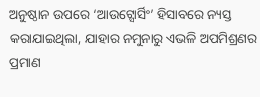ଅନୁଷ୍ଠାନ ଉପରେ ‘ଆଉଟ୍ସୋର୍ସିଂ’ ହିସାବରେ ନ୍ୟସ୍ତ କରାଯାଇଥିଲା, ଯାହାର ନମୁନାରୁ ଏଭଳି ଅପମିଶ୍ରଣର ପ୍ରମାଣ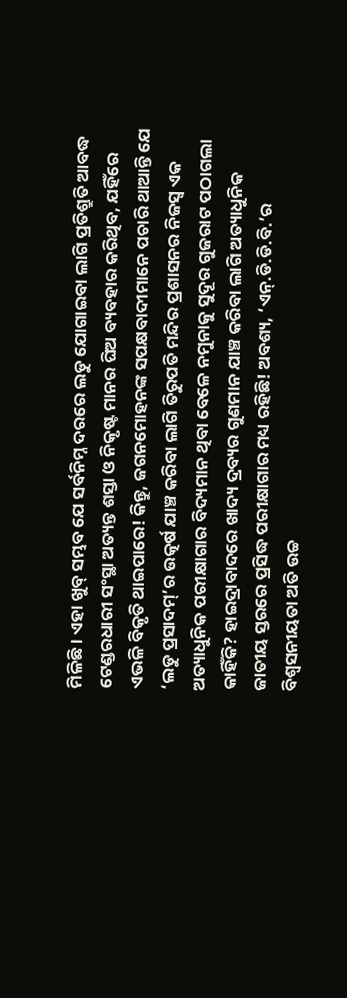ମିଳିଛି। ଏହା ଖୁବ୍ ସମ୍ଭବ ଯେ ସର୍ବନିମ୍ନ ଦରରେ ଲଡୁ ଯୋଗାଇବା ଲାଗି ପ୍ରତିଶ୍ରୁତି ଆବଦ୍ଧ ଟେଣ୍ଡରଧାରୀ ସଂସ୍ଥା ଅତ୍ୟନ୍ତ ଶସ୍ତା ଓ ନିକୃଷ୍ଟ ମାନର ଘିଅ ବ୍ୟବହାର କରିଥିବ, ଯହିଁରେ ଏଭଳି ବିକୃତି ଥାଇପାରେ! କିନ୍ତୁ, ଜଗନମୋହନଙ୍କ ସପକ୍ଷବାଦୀମାନେ ପଚାରି ଥାଆନ୍ତି ଯେ ‘ଲଡୁ ପ୍ରସାଦମ୍’ର ଉତ୍କର୍ଷ ଯାଞ୍ଚ କରିବା ଲାଗି ତିରୁପତି ମନ୍ଦିର ପ୍ରଶାସନର ନିଜସ୍ବ ଏକ ଅତ୍ୟାଧୁନିକ ପରୀକ୍ଷାଗାର ବିଦ୍ୟମାନ ଥିବା ବେଳେ ନମୁନାକୁ ସୁଦୂର ଗୁଜରାଟ ପଠାଗଲା କାହିଁକି? ହାଇଦ୍ରାବାଦରେ ଖାଦ୍ୟ ଦ୍ରବ୍ୟର ଗୁଣମାନ ଯାଞ୍ଚ କରିବା ଲାଗି ଅତ୍ୟାଧୁନିକ ଜାତୀୟ ସ୍ତରରେ ପ୍ରସିଦ୍ଧ ପରୀକ୍ଷାଗାର ମଧ୍ୟ ରହିଛି! ଅବଶ୍ୟ, ‘ଏନ୍.ଡି.ଡି.ବି.’ର ବିଶ୍ବସନୀୟତା ଅତି ଉଚ୍ଚ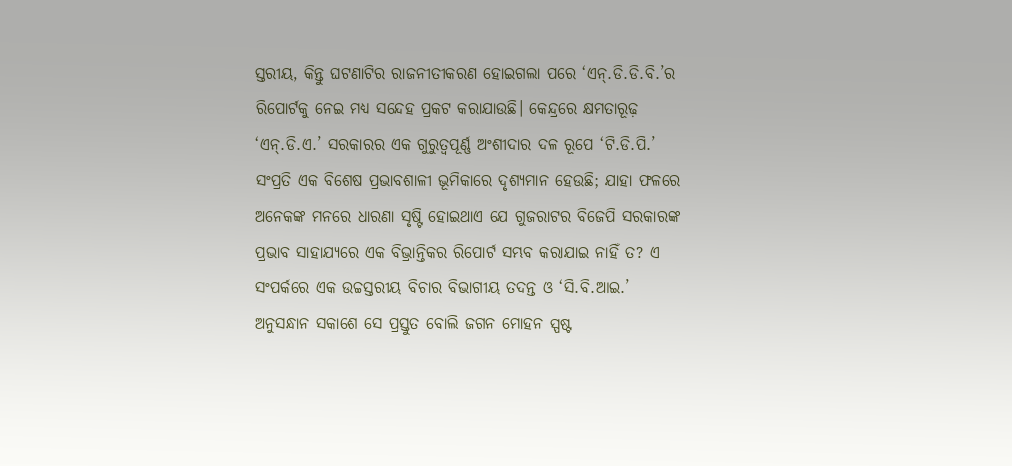ସ୍ତରୀୟ, କିନ୍ତୁ ଘଟଣାଟିର ରାଜନୀତୀକରଣ ହୋଇଗଲା ପରେ ‘ଏନ୍.ଡି.ଡି.ବି.’ର ରିପୋର୍ଟକୁ ନେଇ ମଧ୍ୟ ସନ୍ଦେହ ପ୍ରକଟ କରାଯାଉଛି। କେନ୍ଦ୍ରରେ କ୍ଷମତାରୂଢ଼ ‘ଏନ୍.ଡି.ଏ.’ ସରକାରର ଏକ ଗୁରୁତ୍ବପୂର୍ଣ୍ଣ ଅଂଶୀଦାର ଦଳ ରୂପେ ‘ଟି.ଡି.ପି.’ ସଂପ୍ରତି ଏକ ବିଶେଷ ପ୍ରଭାବଶାଳୀ ଭୂମିକାରେ ଦୃଶ୍ୟମାନ ହେଉଛି; ଯାହା ଫଳରେ ଅନେକଙ୍କ ମନରେ ଧାରଣା ସୃଷ୍ଟି ହୋଇଥାଏ ଯେ ଗୁଜରାଟର ବିଜେପି ସରକାରଙ୍କ ପ୍ରଭାବ ସାହାଯ୍ୟରେ ଏକ ବିଭ୍ରାନ୍ତିକର ରିପୋର୍ଟ ସମ୍ଭବ କରାଯାଇ ନାହିଁ ତ? ଏ ସଂପର୍କରେ ଏକ ଉଚ୍ଚସ୍ତରୀୟ ବିଚାର ବିଭାଗୀୟ ତଦନ୍ତ ଓ ‘ସି.ବି.ଆଇ.’ ଅନୁସନ୍ଧାନ ସକାଶେ ସେ ପ୍ରସ୍ତୁତ ବୋଲି ଜଗନ ମୋହନ ସ୍ପଷ୍ଟ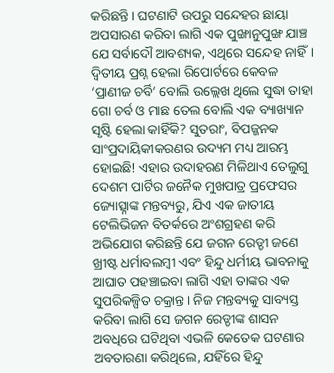କରିଛନ୍ତି। ଘଟଣାଟି ଉପରୁ ସନ୍ଦେହର ଛାୟା ଅପସାରଣ କରିବା ଲାଗି ଏକ ପୁଙ୍ଖାନୁପୁଙ୍ଖ ଯାଞ୍ଚ ଯେ ସର୍ବାଦୌ ଆବଶ୍ୟକ, ଏଥିରେ ସନ୍ଦେହ ନାହିଁ।
ଦ୍ବିତୀୟ ପ୍ରଶ୍ନ ହେଲା ରିପୋର୍ଟରେ କେବଳ ‘ପ୍ରାଣୀଜ ଚର୍ବି’ ବୋଲି ଉଲ୍ଲେଖ ଥିଲେ ସୁଦ୍ଧା ତାହା ଗୋ ଚର୍ବ ଓ ମାଛ ତେଲ ବୋଲି ଏକ ବ୍ୟାଖ୍ୟାନ ସୃଷ୍ଟି ହେଲା କାହିଁକି? ସୁତରାଂ, ବିପଜ୍ଜନକ ସାଂପ୍ରଦାୟିକୀକରଣର ଉଦ୍ୟମ ମଧ୍ୟ ଆରମ୍ଭ ହୋଇଛି! ଏହାର ଉଦାହରଣ ମିଳିଥାଏ ତେଲୁଗୁ ଦେଶମ ପାର୍ଟିର ଜନୈକ ମୁଖପାତ୍ର ପ୍ରଫେସର ଜ୍ୟୋତ୍ସ୍ନାଙ୍କ ମନ୍ତବ୍ୟରୁ, ଯିଏ ଏକ ଜାତୀୟ ଟେଲିଭିଜନ ବିତର୍କରେ ଅଂଶଗ୍ରହଣ କରି ଅଭିଯୋଗ କରିଛନ୍ତି ଯେ ଜଗନ ରେଡ୍ଡୀ ଜଣେ ଖ୍ରୀଷ୍ଟ ଧର୍ମାବଲମ୍ବୀ ଏବଂ ହିନ୍ଦୁ ଧର୍ମୀୟ ଭାବନାକୁ ଆଘାତ ପହଞ୍ଚାଇବା ଲାଗି ଏହା ତାଙ୍କର ଏକ ସୁପରିକଳ୍ପିତ ଚକ୍ରାନ୍ତ। ନିଜ ମନ୍ତବ୍ୟକୁ ସାବ୍ୟସ୍ତ କରିବା ଲାଗି ସେ ଜଗନ ରେଡ୍ଡୀଙ୍କ ଶାସନ ଅବଧିରେ ଘଟିଥିବା ଏଭଳି କେତେକ ଘଟଣାର ଅବତାରଣା କରିଥିଲେ, ଯହିଁରେ ହିନ୍ଦୁ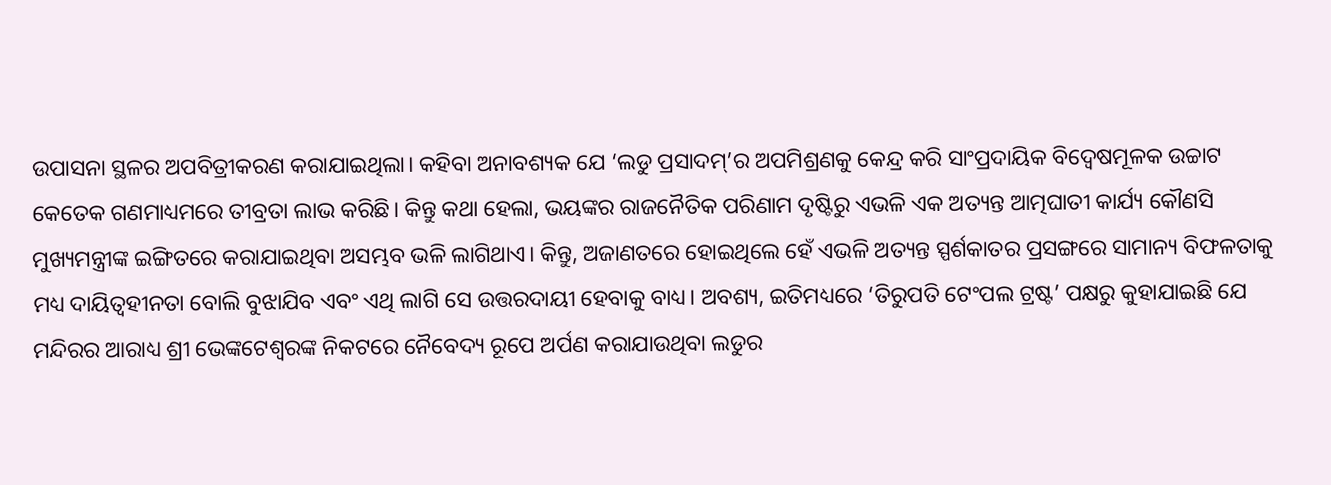ଉପାସନା ସ୍ଥଳର ଅପବିତ୍ରୀକରଣ କରାଯାଇଥିଲା। କହିବା ଅନାବଶ୍ୟକ ଯେ ‘ଲଡୁ ପ୍ରସାଦମ୍’ର ଅପମିଶ୍ରଣକୁ କେନ୍ଦ୍ର କରି ସାଂପ୍ରଦାୟିକ ବିଦ୍ବେଷମୂଳକ ଉଚ୍ଚାଟ କେତେକ ଗଣମାଧ୍ୟମରେ ତୀବ୍ରତା ଲାଭ କରିଛି। କିନ୍ତୁ କଥା ହେଲା, ଭୟଙ୍କର ରାଜନୈତିକ ପରିଣାମ ଦୃଷ୍ଟିରୁ ଏଭଳି ଏକ ଅତ୍ୟନ୍ତ ଆତ୍ମଘାତୀ କାର୍ଯ୍ୟ କୌଣସି ମୁଖ୍ୟମନ୍ତ୍ରୀଙ୍କ ଇଙ୍ଗିତରେ କରାଯାଇଥିବା ଅସମ୍ଭବ ଭଳି ଲାଗିଥାଏ। କିନ୍ତୁ, ଅଜାଣତରେ ହୋଇଥିଲେ ହେଁ ଏଭଳି ଅତ୍ୟନ୍ତ ସ୍ପର୍ଶକାତର ପ୍ରସଙ୍ଗରେ ସାମାନ୍ୟ ବିଫଳତାକୁ ମଧ୍ୟ ଦାୟିତ୍ବହୀନତା ବୋଲି ବୁଝାଯିବ ଏବଂ ଏଥି ଲାଗି ସେ ଉତ୍ତରଦାୟୀ ହେବାକୁ ବାଧ୍ୟ। ଅବଶ୍ୟ, ଇତିମଧ୍ୟରେ ‘ତିରୁପତି ଟେଂପଲ ଟ୍ରଷ୍ଟ’ ପକ୍ଷରୁ କୁହାଯାଇଛି ଯେ ମନ୍ଦିରର ଆରାଧ୍ୟ ଶ୍ରୀ ଭେଙ୍କଟେଶ୍ବରଙ୍କ ନିକଟରେ ନୈବେଦ୍ୟ ରୂପେ ଅର୍ପଣ କରାଯାଉଥିବା ଲଡୁର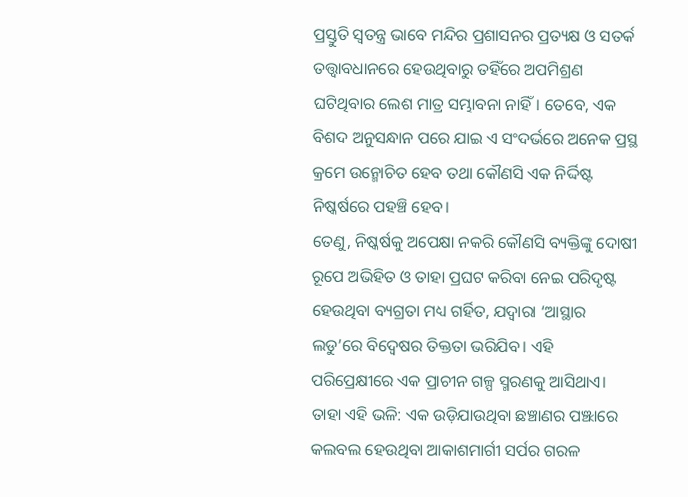ପ୍ରସ୍ତୁତି ସ୍ବତନ୍ତ୍ର ଭାବେ ମନ୍ଦିର ପ୍ରଶାସନର ପ୍ରତ୍ୟକ୍ଷ ଓ ସତର୍କ ତତ୍ତ୍ବାବଧାନରେ ହେଉଥିବାରୁ ତହିଁରେ ଅପମିଶ୍ରଣ ଘଟିଥିବାର ଲେଶ ମାତ୍ର ସମ୍ଭାବନା ନାହିଁ। ତେବେ, ଏକ ବିଶଦ ଅନୁସନ୍ଧାନ ପରେ ଯାଇ ଏ ସଂଦର୍ଭରେ ଅନେକ ପ୍ରସ୍ଥ କ୍ରମେ ଉନ୍ମୋଚିତ ହେବ ତଥା କୌଣସି ଏକ ନିର୍ଦ୍ଦିଷ୍ଟ ନିଷ୍କର୍ଷରେ ପହଞ୍ଚି ହେବ।
ତେଣୁ, ନିଷ୍କର୍ଷକୁ ଅପେକ୍ଷା ନକରି କୌଣସି ବ୍ୟକ୍ତିଙ୍କୁ ଦୋଷୀ ରୂପେ ଅଭିହିତ ଓ ତାହା ପ୍ରଘଟ କରିବା ନେଇ ପରିଦୃଷ୍ଟ ହେଉଥିବା ବ୍ୟଗ୍ରତା ମଧ୍ୟ ଗର୍ହିତ, ଯଦ୍ବାରା ‘ଆସ୍ଥାର ଲଡୁ’ରେ ବିଦ୍ବେଷର ତିକ୍ତତା ଭରିଯିବ। ଏହି ପରିପ୍ରେକ୍ଷୀରେ ଏକ ପ୍ରାଚୀନ ଗଳ୍ପ ସ୍ମରଣକୁ ଆସିଥାଏ। ତାହା ଏହି ଭଳି: ଏକ ଉଡ଼ିଯାଉଥିବା ଛଞ୍ଚାଣର ପଞ୍ଝାରେ କଲବଲ ହେଉଥିବା ଆକାଶମାର୍ଗୀ ସର୍ପର ଗରଳ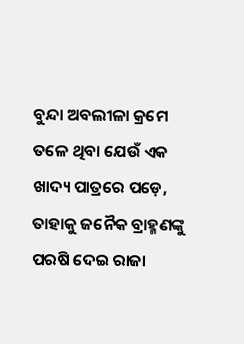ବୁନ୍ଦା ଅବଲୀଳା କ୍ରମେ ତଳେ ଥିବା ଯେଉଁ ଏକ ଖାଦ୍ୟ ପାତ୍ରରେ ପଡ଼େ, ତାହାକୁ ଜନୈକ ବ୍ରାହ୍ମଣଙ୍କୁ ପରଷି ଦେଇ ରାଜା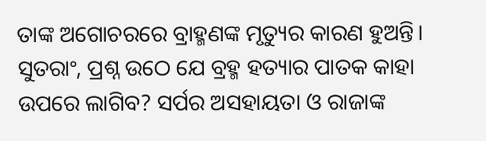ତାଙ୍କ ଅଗୋଚରରେ ବ୍ରାହ୍ମଣଙ୍କ ମୃତ୍ୟୁର କାରଣ ହୁଅନ୍ତି। ସୁତରାଂ, ପ୍ରଶ୍ନ ଉଠେ ଯେ ବ୍ରହ୍ମ ହତ୍ୟାର ପାତକ କାହା ଉପରେ ଲାଗିବ? ସର୍ପର ଅସହାୟତା ଓ ରାଜାଙ୍କ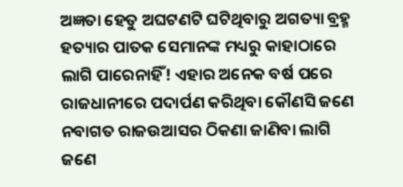ଅଜ୍ଞତା ହେତୁ ଅଘଟଣଟି ଘଟିଥିବାରୁ ଅଗତ୍ୟା ବ୍ରହ୍ମ ହତ୍ୟାର ପାତକ ସେମାନଙ୍କ ମଧ୍ୟରୁ କାହାଠାରେ ଲାଗି ପାରେନାହିଁ! ଏହାର ଅନେକ ବର୍ଷ ପରେ ରାଜଧାନୀରେ ପଦାର୍ପଣ କରିଥିବା କୌଣସି ଜଣେ ନବାଗତ ରାଜଉଆସର ଠିକଣା ଜାଣିବା ଲାଗି ଜଣେ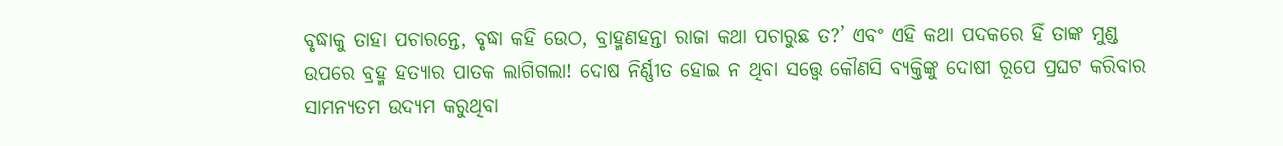ବୃଦ୍ଧାକୁ ତାହା ପଚାରନ୍ତେ, ବୃଦ୍ଧା କହି ଉେଠ, ବ୍ରାହ୍ମଣହନ୍ତା ରାଜା କଥା ପଚାରୁଛ ତ?’ ଏବଂ ଏହି କଥା ପଦକରେ ହିଁ ତାଙ୍କ ମୁଣ୍ଡ ଉପରେ ବ୍ରହ୍ମ ହତ୍ୟାର ପାତକ ଲାଗିଗଲା! ଦୋଷ ନିର୍ଣ୍ଣୀତ ହୋଇ ନ ଥିବା ସତ୍ତ୍ବେ କୌଣସି ବ୍ୟକ୍ତିଙ୍କୁ ଦୋଷୀ ରୂପେ ପ୍ରଘଟ କରିବାର ସାମନ୍ୟତମ ଉଦ୍ୟମ କରୁଥିବା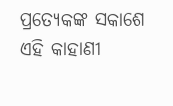ପ୍ରତ୍ୟେକଙ୍କ ସକାଶେ ଏହି କାହାଣୀ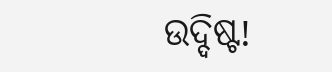ଉଦ୍ଦିଷ୍ଟ!